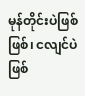မုန်တိုင်းပဲဖြစ်ဖြစ်၊ ငလျင်ပဲဖြစ်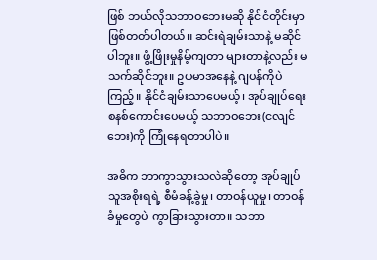ဖြစ် ဘယ်လိုသဘာဝဘေးမဆို နိုင်ငံတိုင်းမှာ ဖြစ်တတ်ပါတယ်။ ဆင်းရဲချမ်းသာနဲ့ မဆိုင်ပါဘူး။ ဖွံ့ဖြိုးမှုနိမ့်ကျတာ များတာနဲ့လည်း မသက်ဆိုင်ဘူး။ ဥပမာအနေနဲ့ ဂျပန်ကိုပဲကြည့်။ နိုင်ငံချမ်းသာပေမယ့်၊ အုပ်ချုပ်ရေးစနစ်ကောင်းပေမယ့် သဘာဝဘေး(ငလျင်ဘေး)ကို ကြုံနေရတာပါပဲ။

အဓိက ဘာကွာသွားသလဲဆိုတော့ အုပ်ချုပ်သူအစိုးရရဲ့ စီမံခန့်ခွဲမှု၊ တာဝန်ယူမှု၊ တာဝန်ခံမှုတွေပဲ ကွာခြားသွားတာ။ သဘာ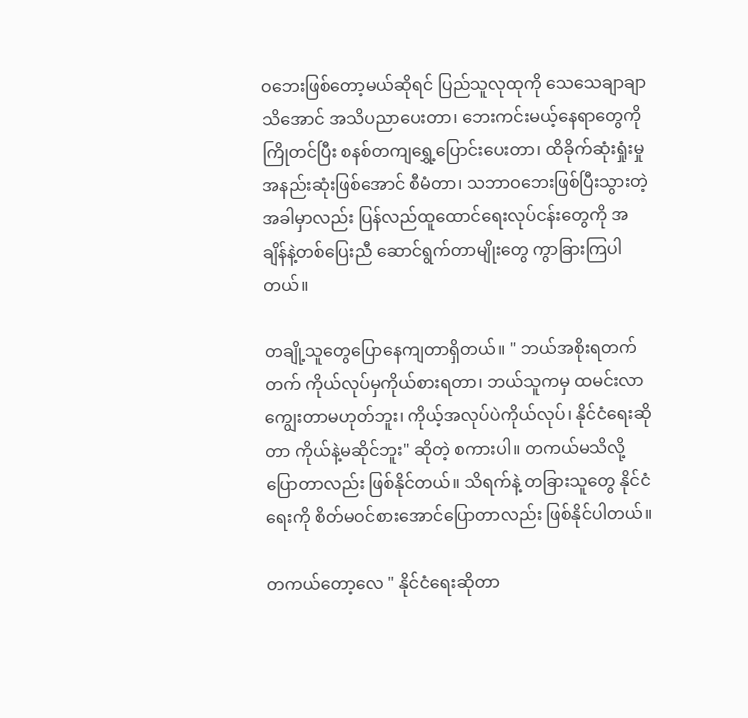ဝဘေးဖြစ်တော့မယ်ဆိုရင် ပြည်သူလုထုကို သေသေချာချာသိအောင် အသိပညာပေးတာ၊ ဘေးကင်းမယ့်နေရာတွေကို ကြိုတင်ပြီး စနစ်တကျရွှေ့ပြောင်းပေးတာ၊ ထိခိုက်ဆုံးရှုံးမှုအနည်းဆုံးဖြစ်အောင် စီမံတာ၊ သဘာဝဘေးဖြစ်ပြီးသွားတဲ့အခါမှာလည်း ပြန်လည်ထူထောင်ရေးလုပ်ငန်းတွေကို အချိန်နဲ့တစ်ပြေးညီ ဆောင်ရွက်တာမျိုးတွေ ကွာခြားကြပါတယ်။

တချို့သူတွေပြောနေကျတာရှိတယ်။ " ဘယ်အစိုးရတက်တက် ကိုယ်လုပ်မှကိုယ်စားရတာ၊ ဘယ်သူကမှ ထမင်းလာကျွေးတာမဟုတ်ဘူး၊ ကိုယ့်အလုပ်ပဲကိုယ်လုပ်၊ နိုင်ငံရေးဆိုတာ ကိုယ်နဲ့မဆိုင်ဘူး" ဆိုတဲ့ စကားပါ။ တကယ်မသိလို့ပြောတာလည်း ဖြစ်နိုင်တယ်။ သိရက်နဲ့ တခြားသူတွေ နိုင်ငံရေးကို စိတ်မဝင်စားအောင်ပြောတာလည်း ဖြစ်နိုင်ပါတယ်။

တကယ်တော့လေ " နိုင်ငံရေးဆိုတာ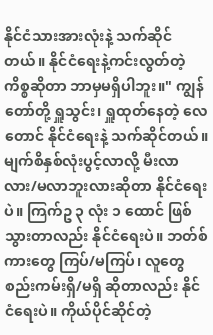နိုင်ငံသားအားလုံးနဲ့ သက်ဆိုင်တယ်။ နိုင်ငံရေးနဲ့ကင်းလွတ်တဲ့ကိစ္စဆိုတာ ဘာမှမရှိပါဘူး။" ကျွန်တော်တို့ ရှူသွင်း၊ ရှူထုတ်နေတဲ့ လေတောင် နိုင်ငံရေးနဲ့ သက်ဆိုင်တယ်။ မျက်စိနှစ်လုံးပွင့်လာလို့ မီးလာလား/မလာဘူးလားဆိုတာ နိုင်ငံရေးပဲ။ ကြက်ဥ ၃ လုံး ၁ ထောင် ဖြစ်သွားတာလည်း နိုင်ငံရေးပဲ။ ဘတ်စ်ကားတွေ ကြပ်/မကြပ်၊ လူတွေ စည်းကမ်းရှိ/မရှိ ဆိုတာလည်း နိုင်ငံရေးပဲ။ ကိုယ်ပိုင်ဆိုင်တဲ့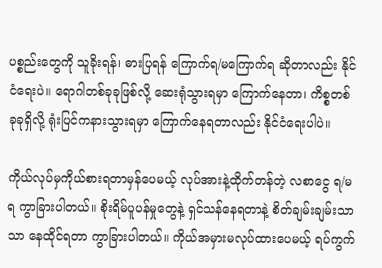ပစ္စည်းတွေကို သူခိုးရန်၊ ဓားပြရန် ကြောက်ရ/မကြောက်ရ ဆိုတာလည်း နိုင်ငံရေးပဲ။ ရောဂါတစ်ခုခုဖြစ်လို့ ဆေးရုံသွားရမှာ ကြောက်နေတာ၊ ကိစ္စတစ်ခုခုရှိလို့ ရုံးပြင်ကနားသွားရမှာ ကြောက်နေရတာလည်း နိုင်ငံရေးပါပဲ။

ကိုယ်လုပ်မှကိုယ်စားရတာမှန်ပေမယ့် လုပ်အားနဲ့ထိုက်တန်တဲ့ လစာငွေ ရ/မရ ကွာခြားပါတယ်။ စိုးရိမ်ပူပန်မှုတွေနဲ့ ရှင်သန်နေရတာနဲ့ စိတ်ချမ်းချမ်းသာသာ နေထိုင်ရတာ ကွာခြားပါတယ်။ ကိုယ်အမှားမလုပ်ထားပေမယ့် ရပ်ကွက်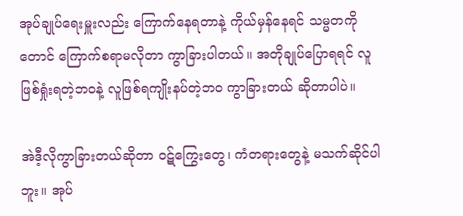အုပ်ချုပ်ရေးမှူးလည်း ကြောက်နေရတာနဲ့ ကိုယ်မှန်နေရင် သမ္မတကိုတောင် ကြောက်စရာမလိုတာ ကွာခြားပါတယ်။ အတိုချုပ်ပြောရရင် လူဖြစ်ရှုံးရတဲ့ဘဝနဲ့ လူဖြစ်ရကျိုးနပ်တဲ့ဘဝ ကွာခြားတယ် ဆိုတာပါပဲ။

အဲဒီ့လိုကွာခြားတယ်ဆိုတာ ဝဋ်ကြွေးတွေ၊ ကံတရားတွေနဲ့ မသက်ဆိုင်ပါဘူး။ အုပ်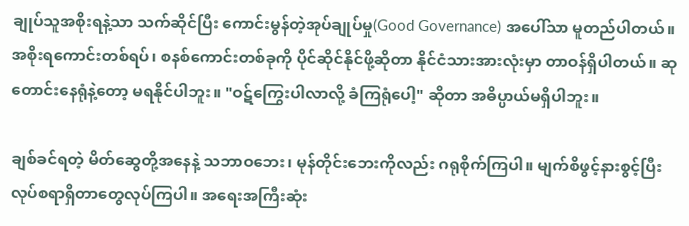ချုပ်သူအစိုးရနဲ့သာ သက်ဆိုင်ပြီး ကောင်းမွန်တဲ့အုပ်ချုပ်မှု(Good Governance) အပေါ်သာ မူတည်ပါတယ်။ အစိုးရကောင်းတစ်ရပ်၊ စနစ်ကောင်းတစ်ခုကို ပိုင်ဆိုင်နိုင်ဖို့ဆိုတာ နိုင်ငံသားအားလုံးမှာ တာဝန်ရှိပါတယ်။ ဆုတောင်းနေရုံနဲ့တော့ မရနိုင်ပါဘူး။ "ဝဋ်ကြွေးပါလာလို့ ခံကြရုံပေါ့" ဆိုတာ အဓိပ္ပာယ်မရှိပါဘူး။

ချစ်ခင်ရတဲ့ မိတ်ဆွေတို့အနေနဲ့ သဘာဝဘေး၊ မုန်တိုင်းဘေးကိုလည်း ဂရုစိုက်ကြပါ။ မျက်စိဖွင့်နားစွင့်ပြီး လုပ်စရာရှိတာတွေလုပ်ကြပါ။ အရေးအကြီးဆုံး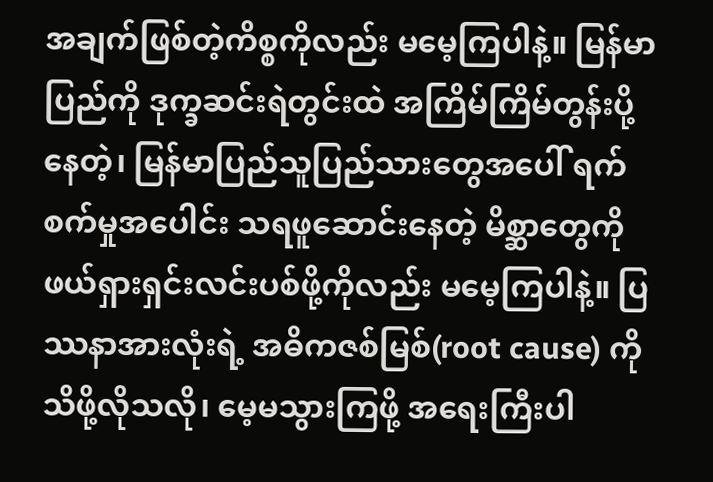အချက်ဖြစ်တဲ့ကိစ္စကိုလည်း မမေ့ကြပါနဲ့။ မြန်မာပြည်ကို ဒုက္ခဆင်းရဲတွင်းထဲ အကြိမ်ကြိမ်တွန်းပို့နေတဲ့၊ မြန်မာပြည်သူပြည်သားတွေအပေါ် ရက်စက်မှုအပေါင်း သရဖူဆောင်းနေတဲ့ မိစ္ဆာတွေကို ဖယ်ရှားရှင်းလင်းပစ်ဖို့ကိုလည်း မမေ့ကြပါနဲ့။ ပြဿနာအားလုံးရဲ့ အဓိကဇစ်မြစ်(root cause) ကို သိဖို့လိုသလို၊ မေ့မသွားကြဖို့ အရေးကြီးပါ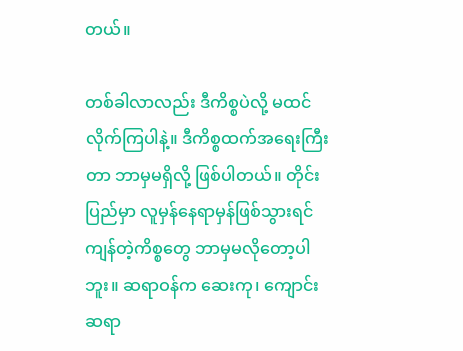တယ်။

တစ်ခါလာလည်း ဒီကိစ္စပဲလို့ မထင်လိုက်ကြပါနဲ့။ ဒီကိစ္စထက်အရေးကြီးတာ ဘာမှမရှိလို့ ဖြစ်ပါတယ်။ တိုင်းပြည်မှာ လူမှန်နေရာမှန်ဖြစ်သွားရင် ကျန်တဲ့ကိစ္စတွေ ဘာမှမလိုတော့ပါဘူး။ ဆရာဝန်က ဆေးကု၊ ကျောင်းဆရာ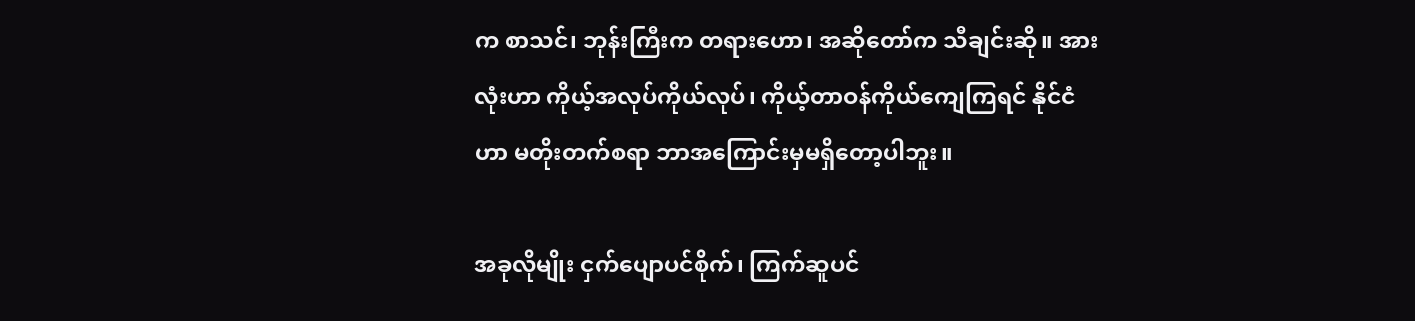က စာသင်၊ ဘုန်းကြီးက တရားဟော၊ အဆိုတော်က သီချင်းဆို။ အားလုံးဟာ ကိုယ့်အလုပ်ကိုယ်လုပ်၊ ကိုယ့်တာဝန်ကိုယ်ကျေကြရင် နိုင်ငံဟာ မတိုးတက်စရာ ဘာအကြောင်းမှမရှိတော့ပါဘူး။

အခုလိုမျိုး ငှက်ပျောပင်စိုက်၊ ကြက်ဆူပင်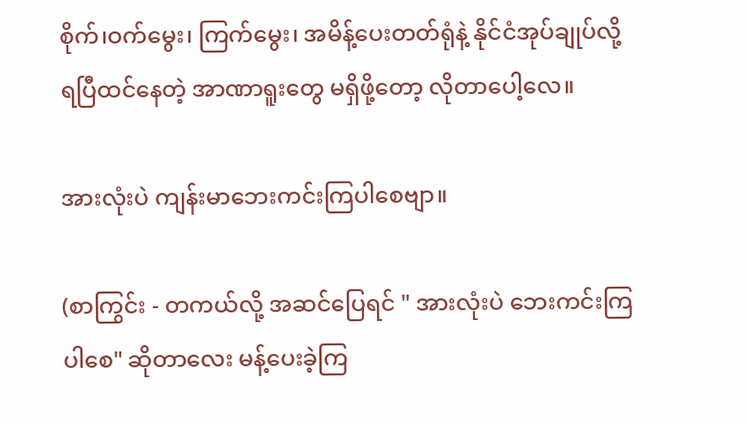စိုက်၊ဝက်မွေး၊ ကြက်မွေး၊ အမိန့်ပေးတတ်ရုံနဲ့ နိုင်ငံအုပ်ချုပ်လို့ရပြီထင်‌နေတဲ့ အာဏာရူးတွေ မရှိဖို့တော့ လိုတာပေါ့‌လေ။

အားလုံးပဲ ကျန်းမာဘေးကင်းကြပါစေဗျာ။

(စာကြွင်း - တကယ်လို့ အဆင်ပြေရင် " အားလုံးပဲ ဘေးကင်းကြပါစေ" ဆိုတာလေး မန့်ပေးခဲ့ကြ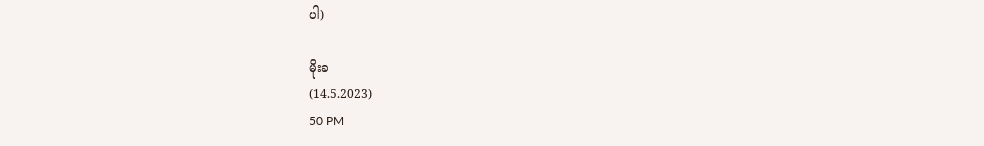ပါ)

မိုးခ
(14.5.2023)
50 PM